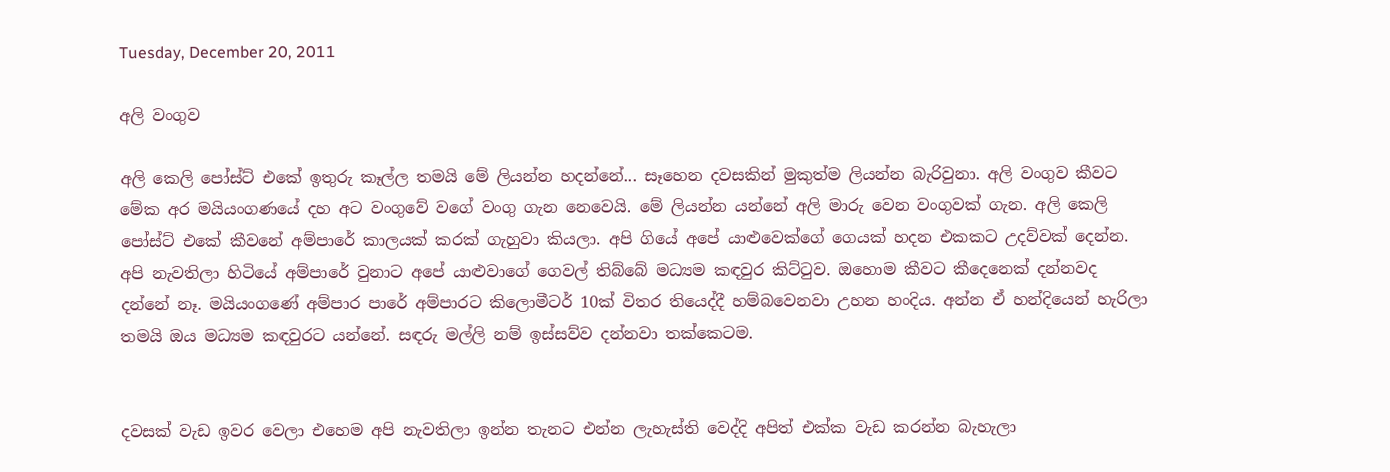Tuesday, December 20, 2011

අලි වංගුව

අලි කෙලි පෝස්ට් එකේ ඉතුරු කෑල්ල තමයි මේ ලියන්න හදන්නේ... සෑහෙන දවසකින් මුකුත්ම ලියන්න බැරිවුනා. අලි වංගුව කීවට මේක අර මයියංගණයේ දහ අට වංගුවේ වගේ වංගු ගැන නෙවෙයි. මේ ලියන්න යන්නේ අලි මාරු වෙන වංගුවක් ගැන. අලි කෙලි පෝස්ට් එකේ කීවනේ අම්පාරේ කාලයක් කරක් ගැහුවා කියලා. අපි ගියේ අපේ යාළුවෙක්ගේ ගෙයක් හදන එකකට උදව්වක් දෙන්න. අපි නැවතිලා හිටියේ අම්පාරේ වුනාට අපේ යාළුවාගේ ගෙවල් තිබ්බේ මධ්‍යම කඳවුර කිට්ටුව. ඔහොම කීවට කීදෙනෙක් දන්නවද දන්නේ නෑ. මයියංගණේ අම්පාර පාරේ අම්පාරට කිලොමීටර් 10ක් විතර තියෙද්දී හම්බවෙනවා උහන හංදිය. අන්න ඒ හන්දියෙන් හැරිලා තමයි ඔය මධ්‍යම කඳවුරට යන්නේ. සඳරු මල්ලි නම් ඉස්සව්ව දන්නවා තක්කෙටම.


දවසක් වැඩ ඉවර වෙලා එහෙම අපි නැවතිලා ඉන්න තැනට එන්න ලැහැස්ති වෙද්දි අපිත් එක්ක වැඩ කරන්න බැහැලා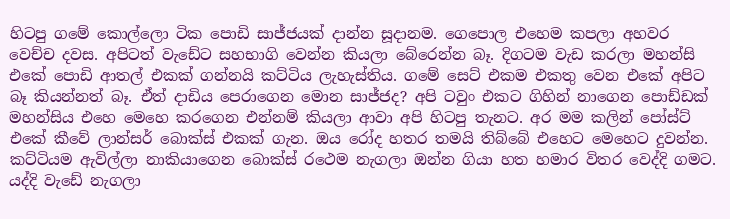හිටපු ගමේ කොල්ලො ටික පොඩි සාජ්ජයක් දාන්න සූදානම. ගෙපොල එහෙම කපලා අහවර වෙච්ච දවස. අපිටත් වැඩේට සහභාගි වෙන්න කියලා බේරෙන්න බෑ. දිගටම වැඩ කරලා මහන්සි එකේ පොඩි ආතල් එකක් ගන්නයි කට්ටිය ලැහැස්තිය. ගමේ සෙට් එකම එකතු වෙන එකේ අපිට බෑ කියන්නත් බෑ. ඒත් දාඩිය පෙරාගෙන මොන සාජ්ජද? අපි ටවුං එකට ගිහින් නාගෙන පොඩ්ඩක් මහන්සිය එහෙ මෙහෙ කරගෙන එන්නම් කියලා ආවා අපි හිටපු තැනට. අර මම කලින් පෝස්ට් එකේ කීවේ ලාන්සර් බොක්ස් එකක් ගැන. ඔය රෝද හතර තමයි තිබ්බේ එහෙට මෙහෙට දුවන්න. කට්ටියම ඇවිල්ලා නාකියාගෙන බොක්ස් රථෙම නැගලා ඔන්න ගියා හත හමාර විතර වෙද්දි ගමට. යද්දි වැඩේ නැගලා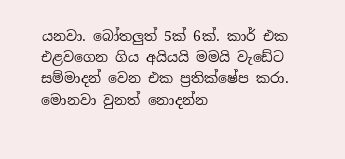යනවා. බෝතලුත් 5ක් 6ක්. කාර් එක එළවගෙන ගිය අයියයි මමයි වැඩේට සම්මාදන් වෙන එක ප්‍රතික්ෂේප කරා. මොනවා වුනත් නොදන්න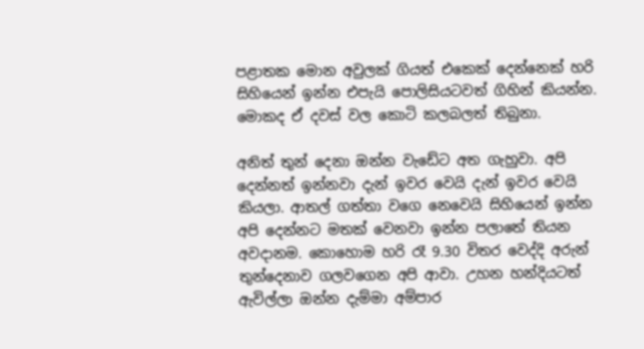පළාතක මොන අවුලක් ගියත් එකෙක් දෙන්නෙක් හරි සිහියෙන් ඉන්න එපැයි පොලිසියටවත් ගිහින් කියන්න. මොකද ඒ දවස් වල කොටි කලබලත් තිබුනා.

අනිත් තුන් දෙනා ඔන්න වැඩේට අත ගැහුවා. අපි දෙන්නත් ඉන්නවා දැන් ඉවර වෙයි දැන් ඉවර වෙයි කියලා. ආතල් ගත්තා වගෙ නෙවෙයි සිහියෙන් ඉන්න අපි දෙන්නට මතක් වෙනවා ඉන්න පලාතේ තියන අවදානම. කොහොම හරි රෑ 9.30 විතර වෙද්දි අරුන් තුන්දෙනාව ගලවගෙන අපි ආවා. උහන හන්දියටත් ඇවිල්ලා ඔන්න දැම්මා අම්පාර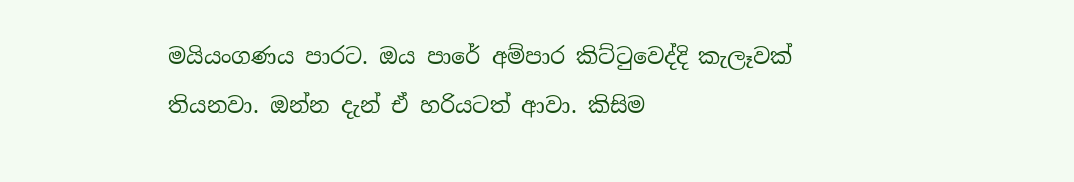මයියංගණය පාරට. ඔය පාරේ අම්පාර කිට්ටුවෙද්දි කැලෑවක් තියනවා. ඔන්න දැන් ඒ හරියටත් ආවා. කිසිම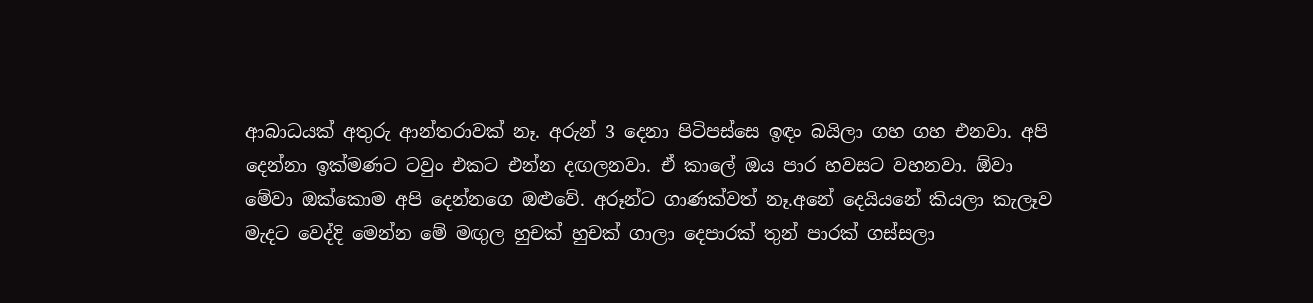ආබාධයක් අතුරු ආන්තරාවක් නෑ. අරුන් 3 දෙනා පිටිපස්සෙ ඉඳං බයිලා ගහ ගහ එනවා. අපි දෙන්නා ඉක්මණට ටවුං එකට එන්න දඟලනවා. ඒ කාලේ ඔය පාර හවසට වහනවා. ඕවා මේවා ඔක්කොම අපි දෙන්නගෙ ඔළුවේ. අරූන්ට ගාණක්වත් නෑ.අනේ දෙයියනේ කියලා කැලෑව මැදට වෙද්දි මෙන්න මේ මඟුල හුචක් හුචක් ගාලා දෙපාරක් තුන් පාරක් ගස්සලා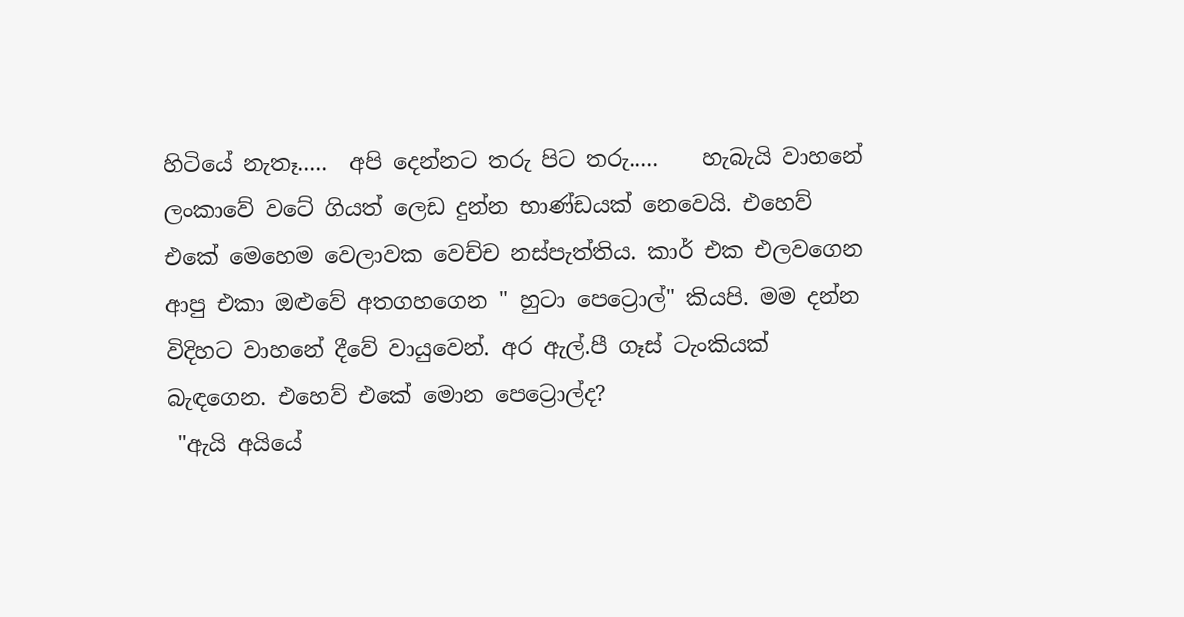හිටියේ නැතෑ.....  අපි දෙන්නට තරු පිට තරු.....    හැබැයි වාහනේ ලංකාවේ වටේ ගියත් ලෙඩ දුන්න භාණ්ඩයක් නෙවෙයි. එහෙව් එකේ මෙහෙම වෙලාවක වෙච්ච නස්පැත්තිය. කාර් එක එලවගෙන ආපු එකා ඔළුවේ අතගහගෙන " හුටා පෙට්‍රොල්" කියපි. මම දන්න විදිහට වාහනේ දීවේ වායුවෙන්. අර ඇල්.පී ගෑස් ටැංකියක් බැඳගෙන. එහෙව් එකේ මොන පෙට්‍රොල්ද?
 "ඇයි අයියේ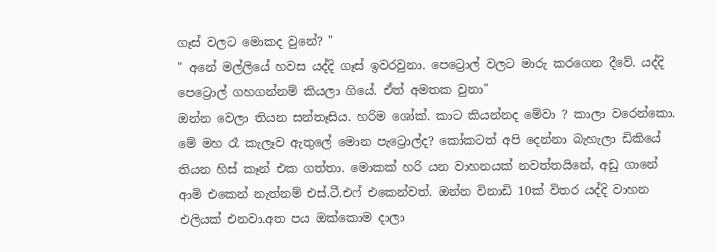ගෑස් වලට මොකද වුනේ? "
" අනේ මල්ලියේ හවස යද්දි ගෑස් ඉවරවුනා. පෙට්‍රොල් වලට මාරු කරගෙන දීවේ. යද්දි පෙට්‍රොල් ගහගන්නම් කියලා ගියේ. ඒත් අමතක වුනා"
ඔන්න වෙලා තියන සන්තෑසිය. හරිම ශෝක්. කාට කියන්නද මේවා ? කාලා වරෙන්කො. මේ මහ රෑ කැලෑව ඇතුලේ මොන පැට්‍රොල්ද? කෝකටත් අපි දෙන්නා බැහැලා ඩිකියේ තියන හිස් කෑන් එක ගත්තා. මොකක් හරි යන වාහනයක් නවත්තයිනේ, අඩු ගානේ ආමි එකෙන් නැත්නම් එස්.ටී.එෆ් එකෙන්වත්. ඔන්න විනාඩි 10ක් විතර යද්දි වාහන එලියක් එනවා.අත පය ඔක්කොම දාලා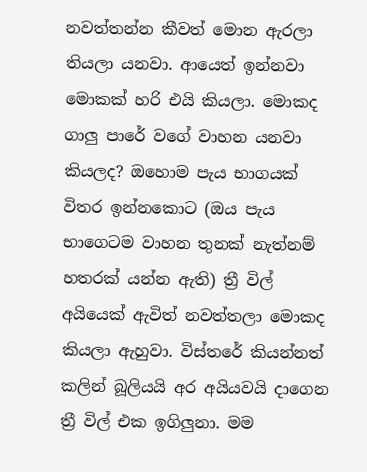නවත්තන්න කීවත් මොන ඇරලා තියලා යනවා. ආයෙත් ඉන්නවා මොකක් හරි එයි කියලා. මොකද ගාලු පාරේ වගේ වාහන යනවා කියලද? ඔහොම පැය භාගයක් විතර ඉන්නකොට (ඔය පැය භාගෙටම වාහන තුනක් නැත්නම් හතරක් යන්න ඇති) ත්‍රී විල් අයියෙක් ඇවිත් නවත්තලා මොකද කියලා ඇහුවා. විස්තරේ කියන්නත් කලින් බූලියයි අර අයියවයි දාගෙන ත්‍රී විල් එක ඉගිලුනා. මම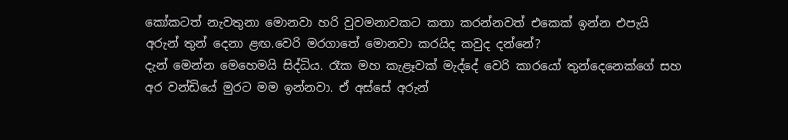කෝකටත් නැවතුනා මොනවා හරි වුවමනාවකට කතා කරන්නවත් එකෙක් ඉන්න එපැයි අරුන් තුන් දෙනා ළඟ.වෙරි මරගාතේ මොනවා කරයිද කවුද දන්නේ?
දැන් මෙන්න මෙහෙමයි සිද්ධිය. රෑක මහ කැළෑවක් මැද්දේ වෙරි කාරයෝ තුන්දෙනෙක්ගේ සහ අර වන්ඩියේ මුරට මම ඉන්නවා. ඒ අස්සේ අරුන්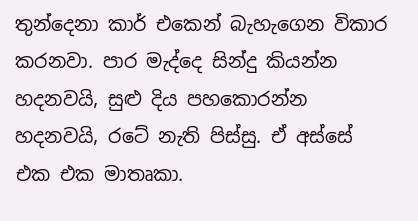තුන්දෙනා කාර් එකෙන් බැහැගෙන විකාර කරනවා. පාර මැද්දෙ සින්දු කියන්න හදනවයි, සුළු දිය පහකොරන්න හදනවයි, රටේ නැති පිස්සු. ඒ අස්සේ එක එක මාතෘකා.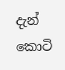දැන් කොටි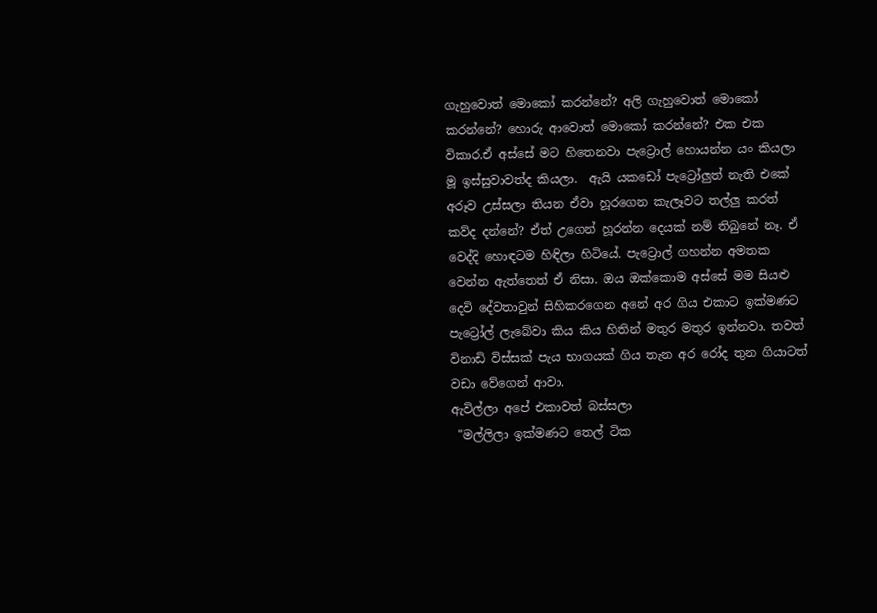ගැහුවොත් මොකෝ කරන්නේ? අලි ගැහුවොත් මොකෝ කරන්නේ? හොරු ආවොත් මොකෝ කරන්නේ? එක එක විකාර.ඒ අස්සේ මට හිතෙනවා පැට්‍රොල් හොයන්න යං කියලා  මූ ඉස්සුවාවත්ද කියලා.  ඇයි යකඩෝ පැට්‍රෝලුත් නැති එකේ අරූව උස්සලා තියන ඒවා හූරගෙන කැලෑවට තල්ලු කරත් කව්ද දන්නේ? ඒත් උගෙන් හූරන්න දෙයක් නම් තිබුනේ නෑ. ඒ වෙද්දි හොඳටම හිඳිලා හිටියේ. පැට්‍රොල් ගහන්න අමතක වෙන්න ඇත්තෙත් ඒ නිසා. ඔය ඔක්කොම අස්සේ මම සියළු දෙවි දේවතාවුන් සිහිකරගෙන අනේ අර ගිය එකාට ඉක්මණට පැට්‍රෝල් ලැබේවා කිය කිය හිතින් මතුර මතුර ඉන්නවා. තවත් විනාඩි විස්සක් පැය භාගයක් ගිය තැන අර රෝද තුන ගියාටත් වඩා වේගෙන් ආවා.
ඇවිල්ලා අපේ එකාවත් බස්සලා
 "මල්ලිලා ඉක්මණට තෙල් ටික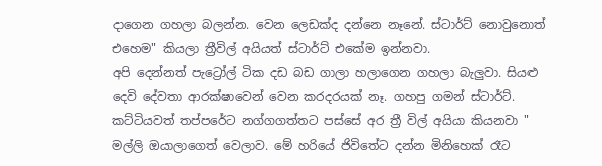දාගෙන ගහලා බලන්න. වෙන ලෙඩක්ද දන්නෙ නෑනේ. ස්ටාර්ට් නොවුනොත් එහෙම" කියලා ත්‍රීවිල් අයියත් ස්ටාර්ට් එකේම ඉන්නවා.
අපි දෙන්නත් පැට්‍රෝල් ටික දඩ බඩ ගාලා හලාගෙන ගහලා බැලුවා. සියළු දෙවි දේවතා ආරක්ෂාවෙන් වෙන කරදරයක් නෑ. ගහපු ගමන් ස්ටාර්ට්. කට්ටියවත් තප්පරේට නග්ගගත්තට පස්සේ අර ත්‍රී විල් අයියා කියනවා " මල්ලි ඔයාලාගෙත් වෙලාව. මේ හරියේ ජිවිතේට දන්න මිනිහෙක් රෑට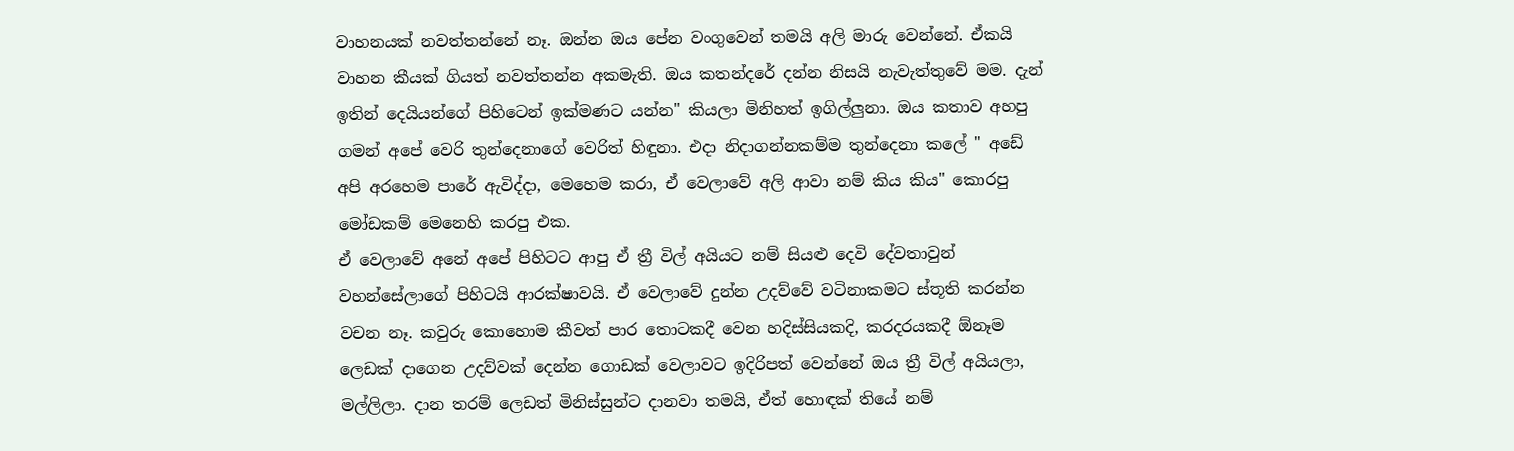වාහනයක් නවත්තන්නේ නෑ. ඔන්න ඔය පේන වංගුවෙන් තමයි අලි මාරු වෙන්නේ. ඒකයි වාහන කීයක් ගියත් නවත්තන්න අකමැති. ඔය කතන්දරේ දන්න නිසයි නැවැත්තුවේ මම. දැන් ඉතින් දෙයියන්ගේ පිහිටෙන් ඉක්මණට යන්න" කියලා මිනිහත් ඉගිල්ලුනා. ඔය කතාව අහපු ගමන් අපේ වෙරි තුන්දෙනාගේ වෙරිත් හිඳුනා. එදා නිදාගන්නකම්ම තුන්දෙනා කලේ " අඩේ අපි අරහෙම පාරේ ඇවිද්දා, මෙහෙම කරා, ඒ වෙලාවේ අලි ආවා නම් කිය කිය" කොරපු මෝඩකම් මෙනෙහි කරපු එක.
ඒ වෙලාවේ අනේ අපේ පිහිටට ආපු ඒ ත්‍රී විල් අයියට නම් සියළු දෙවි දේවතාවුන් වහන්සේලාගේ පිහිටයි ආරක්ෂාවයි. ඒ වෙලාවේ දුන්න උදව්වේ වටිනාකමට ස්තූති කරන්න වචන නෑ. කවුරු කොහොම කීවත් පාර තොටකදී වෙන හදිස්සියකදි, කරදරයකදී ඕනෑම ලෙඩක් දාගෙන උදව්වක් දෙන්න ගොඩක් වෙලාවට ඉදිරිපත් වෙන්නේ ඔය ත්‍රී විල් අයියලා, මල්ලිලා. දාන තරම් ලෙඩත් මිනිස්සුන්ට දානවා තමයි, ඒත් හොඳක් තියේ නම්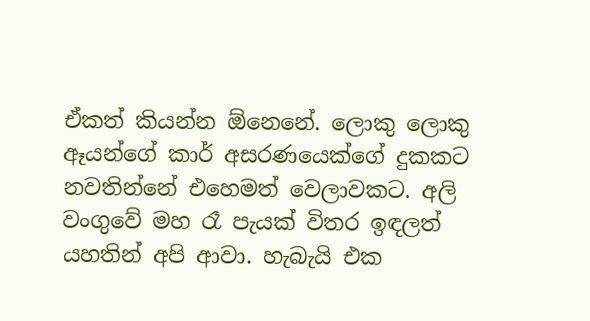ඒකත් කියන්න ඕනෙනේ. ලොකු ලොකු ඈයන්ගේ කාර් අසරණයෙක්ගේ දුකකට නවතින්නේ එහෙමත් වෙලාවකට. අලි වංගුවේ මහ රෑ පැයක් විතර ඉඳලත් යහතින් අපි ආවා. හැබැයි එක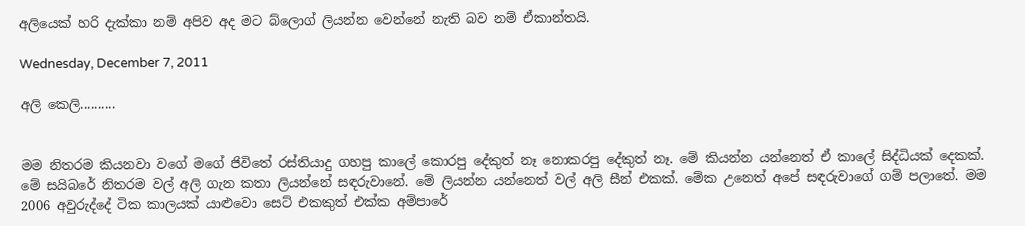අලියෙක් හරි දැක්කා නම් අපිව අද මට බ්ලොග් ලියන්න වෙන්නේ නැති බව නම් ඒකාන්තයි.

Wednesday, December 7, 2011

අලි කෙලි..........


මම නිතරම කියනවා වගේ මගේ ජිවිතේ රස්තියාදු ගහපු කාලේ කොරපු දේකුත් නෑ නොකරපු දේකුත් නෑ. මේ කියන්න යන්නෙත් ඒ කාලේ සිද්ධියක් දෙකක්. මේ සයිබරේ නිතරම වල් අලි ගැන කතා ලියන්නේ සඳරුවානේ. මේ ලියන්න යන්නෙත් වල් අලි සීන් එකක්. මේක උනෙත් අපේ සඳරුවාගේ ගම් පලාතේ. මම 2006 අවුරුද්දේ ටික කාලයක් යාළුවො සෙට් එකකුත් එක්ක අම්පාරේ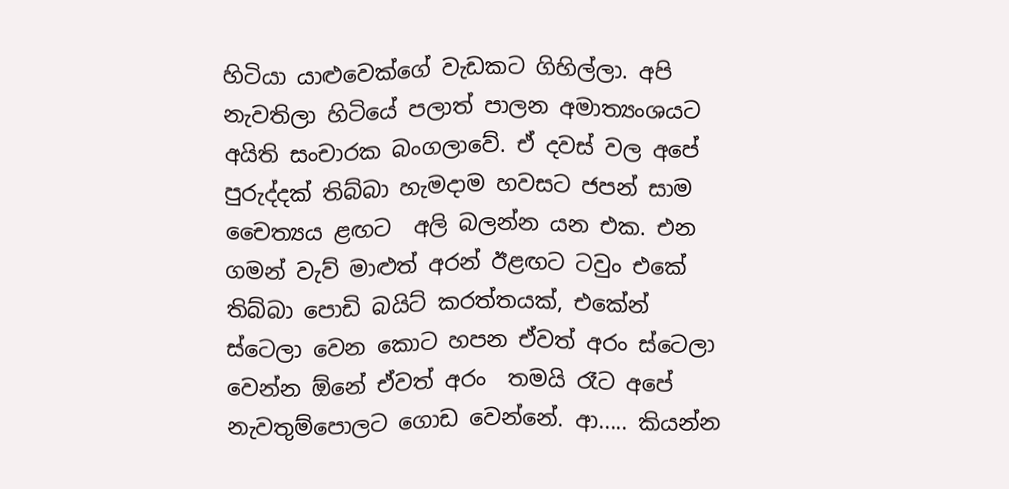හිටියා යාළුවෙක්ගේ වැඩකට ගිහිල්ලා. අපි නැවතිලා හිටියේ පලාත් පාලන අමාත්‍යංශයට අයිති සංචාරක බංගලාවේ. ඒ දවස් වල අපේ පුරුද්දක් තිබ්බා හැමදාම හවසට ජපන් සාම චෛත්‍යය ළඟට  අලි බලන්න යන එක. එන ගමන් වැව් මාළුත් අරන් ඊළඟට ටවුං එකේ තිබ්බා පොඩි බයිට් කරත්තයක්, එකේන් ස්ටෙලා වෙන කොට හපන ඒවත් අරං ස්ටෙලා වෙන්න ඕනේ ඒවත් අරං  තමයි රෑට අපේ නැවතුම්පොලට ගොඩ වෙන්නේ. ආ..... කියන්න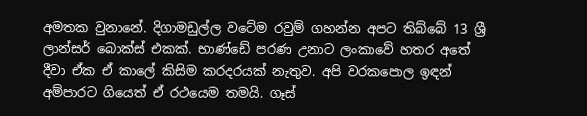අමතක වුනානේ. දිගාමඩුල්ල වටේම රවුම් ගහන්න අපට තිබ්බේ 13 ශ්‍රී ලාන්සර් බොක්ස් එකක්. භාණ්ඩේ පරණ උනාට ලංකාවේ හතර අතේ දීවා ඒක ඒ කාලේ කිසිම කරදරයක් නැතුව. අපි වරකපොල ඉඳන් අම්පාරට ගියෙත් ඒ රථයෙම තමයි. ගෑස්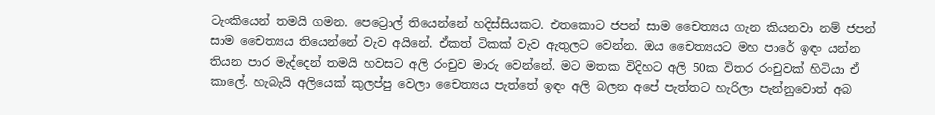ටැංකියෙන් තමයි ගමන. පෙට්‍රොල් තියෙන්නේ හදිස්සියකට. එතකොට ජපන් සාම චෛත්‍යය ගැන කියනවා නම් ජපන් සාම චෛත්‍යය තියෙන්නේ වැව අයිනේ. ඒකත් ටිකක් වැව ඇතුලට වෙන්න. ඔය චෛත්‍යයට මහ පාරේ ඉඳං යන්න තියන පාර මැද්දෙන් තමයි හවසට අලි රංචුව මාරු වෙන්නේ. මට මතක විදිහට අලි 50ක විතර රංචුවක් හිටියා ඒ කාලේ. හැබැයි අලියෙක් කුලප්පු වෙලා චෛත්‍යය පැත්තේ ඉඳං අලි බලන අපේ පැත්තට හැරිලා පැන්නුවොත් අබ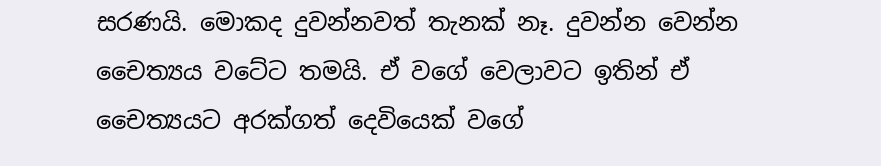සරණයි. මොකද දුවන්නවත් තැනක් නෑ. දුවන්න වෙන්න චෛත්‍යය වටේට තමයි. ඒ වගේ වෙලාවට ඉතින් ඒ චෛත්‍යයට අරක්ගත් දෙවියෙක් වගේ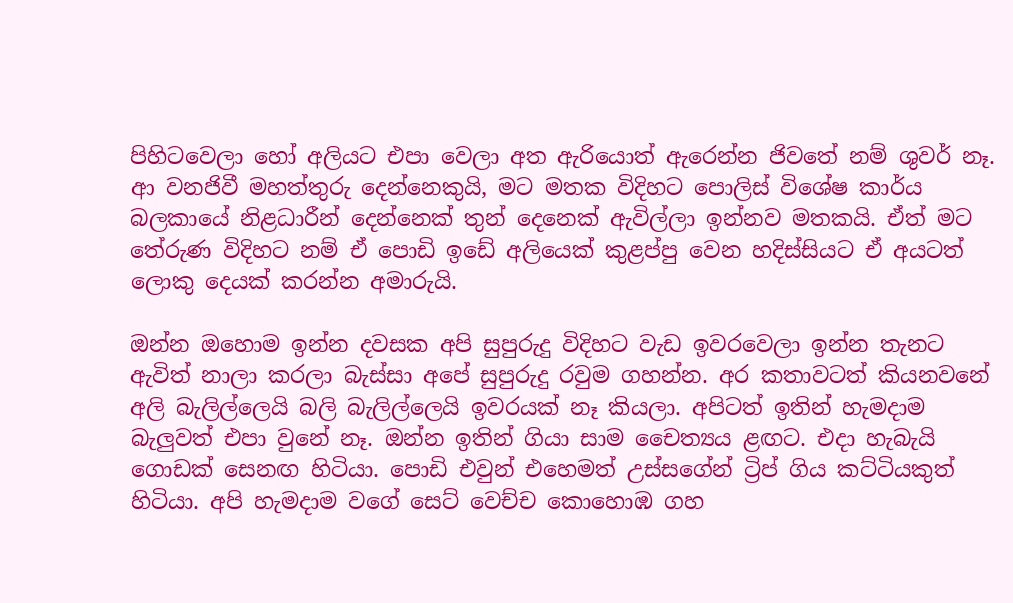පිහිටවෙලා හෝ අලියට එපා වෙලා අත ඇරියොත් ඇරෙන්න ජිවතේ නම් ශුවර් නෑ. ආ වනජිවී මහත්තුරු දෙන්නෙකුයි, මට මතක විදිහට පොලිස් විශේෂ කාර්ය බලකායේ නිළධාරීන් දෙන්නෙක් තුන් දෙනෙක් ඇවිල්ලා ඉන්නව මතකයි. ඒත් මට තේරුණ විදිහට නම් ඒ පොඩි ඉඩේ අලියෙක් කුළප්පු වෙන හදිස්සියට ඒ අයටත් ලොකු දෙයක් කරන්න අමාරුයි.

ඔන්න ඔහොම ඉන්න දවසක අපි සුපුරුදු විදිහට වැඩ ඉවරවෙලා ඉන්න තැනට ඇවිත් නාලා කරලා බැස්සා අපේ සුපුරුදු රවුම ගහන්න. අර කතාවටත් කියනවනේ අලි බැලිල්ලෙයි බලි බැලිල්ලෙයි ඉවරයක් නෑ කියලා. අපිටත් ඉතින් හැමදාම බැලුවත් එපා වුනේ නෑ. ඔන්න ඉතින් ගියා සාම චෛත්‍යය ළඟට. එදා හැබැයි ගොඩක් සෙනඟ හිටියා. පොඩි එවුන් එහෙමත් උස්සගේන් ට්‍රිප් ගිය කට්ටියකුත් හිටියා. අපි හැමදාම වගේ සෙට් වෙච්ච කොහොඹ ගහ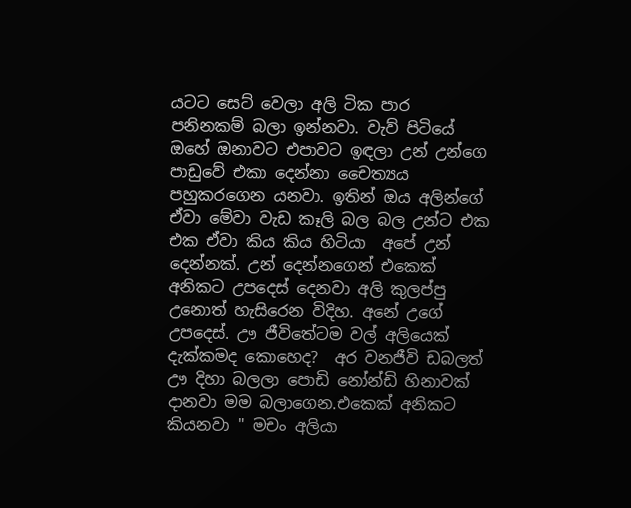යටට සෙට් වෙලා අලි ටික පාර පනිනකම් බලා ඉන්නවා. වැව් පිටියේ ඔහේ ඔනාවට එපාවට ඉඳලා උන් උන්ගෙ පාඩුවේ එකා දෙන්නා චෛත්‍යය පහුකරගෙන යනවා. ඉතින් ඔය අලින්ගේ ඒවා මේවා වැඩ කෑලි බල බල උන්ට එක එක ඒවා කිය කිය හිටියා  අපේ උන් දෙන්නක්. උන් දෙන්නගෙන් එකෙක් අනිකට උපදෙස් දෙනවා අලි කුලප්පු උනොත් හැසිරෙන විදිහ. අනේ උගේ උපදෙස්. ඌ ජීවිතේටම වල් අලියෙක් දැක්කමද කොහෙද?  අර වනජීවි ඩබලත් ඌ දිහා බලලා පොඩි නෝන්ඩි හිනාවක් දානවා මම බලාගෙන.එකෙක් අනිකට කියනවා " මචං අලියා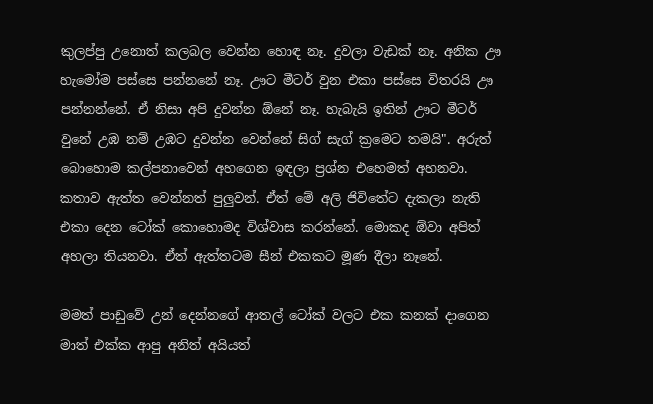කුලප්පු උනොත් කලබල වෙන්න හොඳ නෑ. දුවලා වැඩක් නෑ. අනික ඌ හැමෝම පස්සෙ පන්නනේ නෑ. ඌට මීටර් වුන එකා පස්සෙ විතරයි ඌ පන්නන්නේ. ඒ නිසා අපි දුවන්න ඕනේ නෑ. හැබැයි ඉතින් ඌට මීටර් වුනේ උඹ නම් උඹට දුවන්න වෙන්නේ සිග් සැග් ක්‍රමෙට තමයි". අරුත් බොහොම කල්පනාවෙන් අහගෙන ඉඳලා ප්‍රශ්න එහෙමත් අහනවා. කතාව ඇත්ත වෙන්නත් පුලුවන්. ඒත් මේ අලි ජිවිතේට දැකලා නැති එකා දෙන ටෝක් කොහොමද විශ්වාස කරන්නේ. මොකද ඕවා අපිත් අහලා තියනවා. ඒත් ඇත්තටම සීන් එකකට මූණ දීලා නෑනේ.

මමත් පාඩුවේ උන් දෙන්නගේ ආතල් ටෝක් වලට එක කනක් දාගෙන මාත් එක්ක ආපු අනිත් අයියත්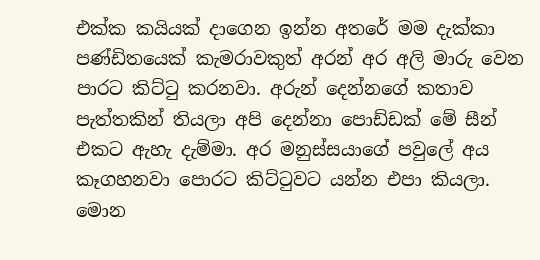එක්ක කයියක් දාගෙන ඉන්න අතරේ මම දැක්කා පණ්ඩිතයෙක් කැමරාවකුත් අරන් අර අලි මාරු වෙන පාරට කිට්ටු කරනවා. අරුන් දෙන්නගේ කතාව පැත්තකින් තියලා අපි දෙන්නා පොඩ්ඩක් මේ සීන් එකට ඇහැ දැම්මා. අර මනුස්සයාගේ පවුලේ අය කෑගහනවා පොරට කිට්ටුවට යන්න එපා කියලා. මොන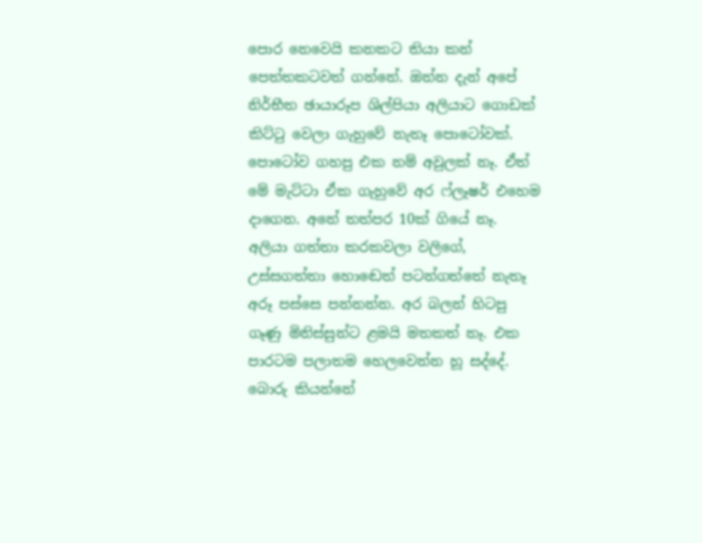පොර නෙවෙයි කනකට තියා කන් පෙත්තකටවත් ගන්නේ. ඔන්න දැන් අපේ නිර්භීත ඡායාරූප ශිල්පියා අලියාට ගොඩක් කිට්ටු වෙලා ගැහුවේ නැතෑ පොටෝවක්. පොටෝව ගහපු එක නම් අවුලක් නෑ. ඒත් මේ මැට්ටා ඒක ගැහුවේ අර ෆ්ලෑෂර් එහෙම දාගෙන. අනේ තත්පර 10ක් ගියේ නෑ. අලියා ගත්තා කරකවලා වලිගේ, උස්සගත්තා හොඬෙත් පටන්ගත්තේ නැතෑ අරූ පස්සෙ පන්නන්න. අර බලන් හිටපු ගෑණු මිනිස්සුන්ට ළමයි මතකත් නෑ. එක පාරටම පලාතම හෙලවෙන්න හූ සද්දේ. බොරු කියන්නේ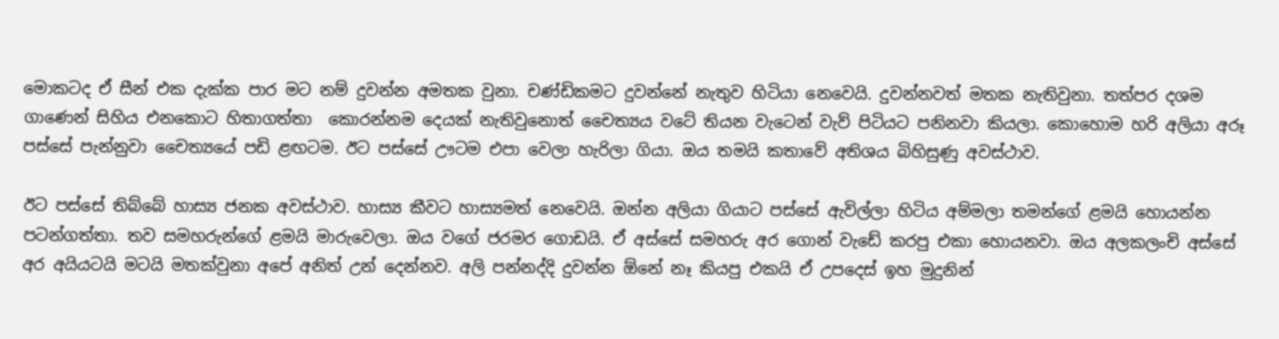මොකටද ඒ සීන් එක දැක්ක පාර මට නම් දුවන්න අමතක වුනා. චණ්ඩිකමට දුවන්නේ නැතුව හිටියා නෙවෙයි. දුවන්නවත් මතක නැතිවුනා. තත්පර දශම ගාණෙන් සිහිය එනකොට හිතාගත්තා  කොරන්නම දෙයක් නැතිවුනොත් චෛත්‍යය වටේ තියන වැටෙන් වැව් පිටියට පනිනවා කියලා. කොහොම හරි අලියා අරූ පස්සේ පැන්නුවා චෛත්‍යයේ පඩි ළඟටම. ඊට පස්සේ ඌටම එපා වෙලා හැරිලා ගියා. ඔය තමයි කතාවේ අතිශය බිහිසුණු අවස්ථාව.

ඊට පස්සේ තිබ්බේ හාස්‍ය ජනක අවස්ථාව. හාස්‍ය කීවට හාස්‍යමත් නෙවෙයි. ඔන්න අලියා ගියාට පස්සේ ඇවිල්ලා හිටිය අම්මලා තමන්ගේ ළමයි හොයන්න පටන්ගත්තා. තව සමහරුන්ගේ ළමයි මාරුවෙලා. ඔය වගේ ජරමර ගොඩයි. ඒ අස්සේ සමහරු අර ගොන් වැඩේ කරපු එකා හොයනවා. ඔය අලකලංචි අස්සේ අර අයියටයි මටයි මතක්වුනා අපේ අනිත් උන් දෙන්නව. අලි පන්නද්දි දුවන්න ඕනේ නෑ කියපු එකයි ඒ උපදෙස් ඉහ මුදුනින්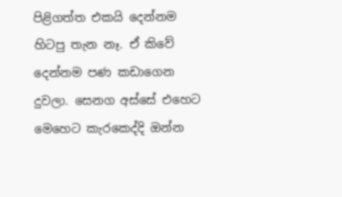පිළිගත්ත එකයි දෙන්නම හිටපු තැන නෑ. ඒ කිවේ දෙන්නම පණ කඩාගෙන දුවලා. සෙනග අස්සේ එහෙට මෙහෙට කැරකෙද්දි ඔන්න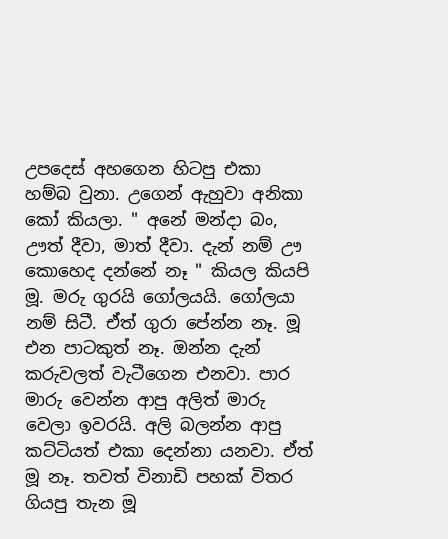උපදෙස් අහගෙන හිටපු එකා හම්බ වුනා. උගෙන් ඇහුවා අනිකා කෝ කියලා. " අනේ මන්දා බං, ඌත් දීවා, මාත් දීවා. දැන් නම් ඌ කොහෙද දන්නේ නෑ " කියල කියපි මූ. මරු ගුරයි ගෝලයයි. ගෝලයා නම් සිටී. ඒත් ගුරා පේන්න නෑ. මූ එන පාටකුත් නෑ. ඔන්න දැන් කරුවලත් වැටීගෙන එනවා. පාර මාරු වෙන්න ආපු අලිත් මාරු වෙලා ඉවරයි. අලි බලන්න ආපු කට්ටියත් එකා දෙන්නා යනවා. ඒත් මූ නෑ. තවත් විනාඩි පහක් විතර ගියපු තැන මූ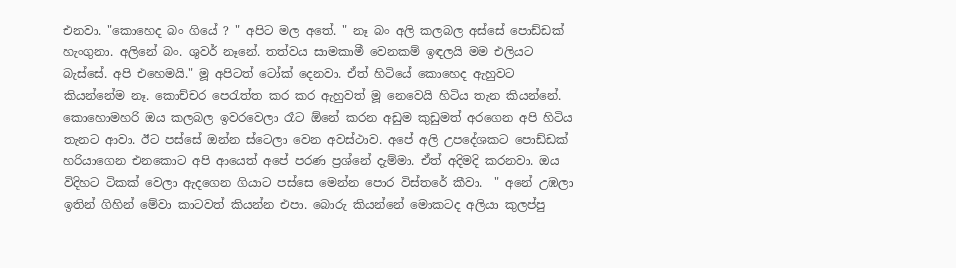එනවා. "කොහෙද බං ගියේ ? " අපිට මල අතේ. " නෑ බං අලි කලබල අස්සේ පොඩ්ඩක් හැංගුනා. අලිනේ බං. ශුවර් නෑනේ. තත්වය සාමකාමී වෙනකම් ඉඳලයි මම එලියට බැස්සේ. අපි එහෙමයි." මූ අපිටත් ටෝක් දෙනවා. ඒත් හිටියේ කොහෙද ඇහුවට කියන්නේම නෑ. කොච්චර පෙරැත්ත කර කර ඇහුවත් මූ නෙවෙයි හිටිය තැන කියන්නේ. කොහොමහරි ඔය කලබල ඉවරවෙලා රෑට ඕනේ කරන අඩුම කුඩුමත් අරගෙන අපි හිටිය තැනට ආවා. ඊට පස්සේ ඔන්න ස්ටෙලා වෙන අවස්ථාව. අපේ අලි උපදේශකට පොඩ්ඩක් හරියාගෙන එනකොට අපි ආයෙත් අපේ පරණ ප්‍රශ්නේ දැම්මා. ඒත් අදිමදි කරනවා. ඔය විදිහට ටිකක් වෙලා ඇදගෙන ගියාට පස්සෙ මෙන්න පොර විස්තරේ කීවා.  " අනේ උඹලා ඉතින් ගිහින් මේවා කාටවත් කියන්න එපා. බොරු කියන්නේ මොකටද අලියා කුලප්පු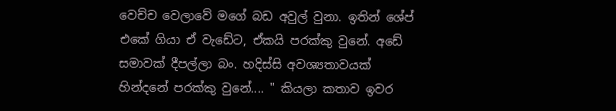වෙච්ච වෙලාවේ මගේ බඩ අවුල් වුනා. ඉතින් ශේප් එකේ ගියා ඒ වැඩේට, ඒකයි පරක්කු වුනේ. අඩේ සමාවක් දීපල්ලා බං. හදිස්සි අවශ්‍යතාවයක් හින්දනේ පරක්කු වුනේ.... " කියලා කතාව ඉවර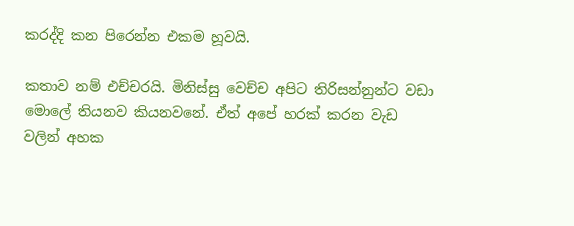කරද්දි කන පිරෙන්න එකම හූවයි.

කතාව නම් එච්චරයි. මිනිස්සු වෙච්ච අපිට තිරිසන්නුන්ට වඩා මොලේ තියනව කියනවනේ. ඒත් අපේ හරක් කරන වැඩ වලින් අහක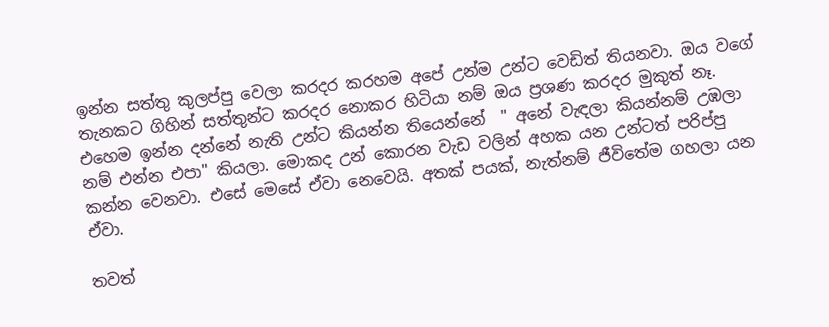ඉන්න සත්තු කුලප්පු වෙලා කරදර කරහම අපේ උන්ම උන්ට වෙඩිත් තියනවා. ඔය වගේ තැනකට ගිහින් සත්තුන්ට කරදර නොකර හිටියා නම් ඔය ප්‍රශණ කරදර මුකුත් නෑ. එහෙම ඉන්න දන්නේ නැති උන්ට කියන්න තියෙන්නේ  " අනේ වැඳලා කියන්නම් උඹලා නම් එන්න එපා" කියලා. මොකද උන් කොරන වැඩ වලින් අහක යන උන්ටත් පරිප්පු කන්න වෙනවා. එසේ මෙසේ ඒවා නෙවෙයි. අතක් පයක්, නැත්නම් ජීවිතේම ගහලා යන ඒවා.

තවත්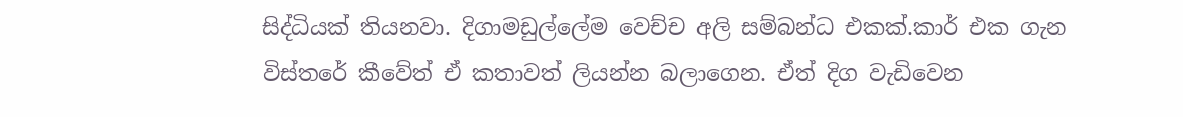සිද්ධියක් තියනවා. දිගාමඩුල්ලේම වෙච්ච අලි සම්බන්ධ එකක්.කාර් එක ගැන විස්තරේ කීවේත් ඒ කතාවත් ලියන්න බලාගෙන. ඒත් දිග වැඩිවෙන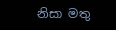නිසා මතු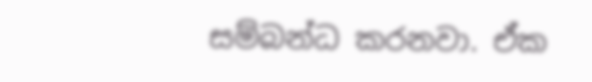සම්බන්ධ කරනවා. ඒක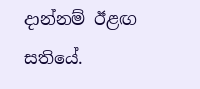දාන්නම් ඊළඟ සතියේ.